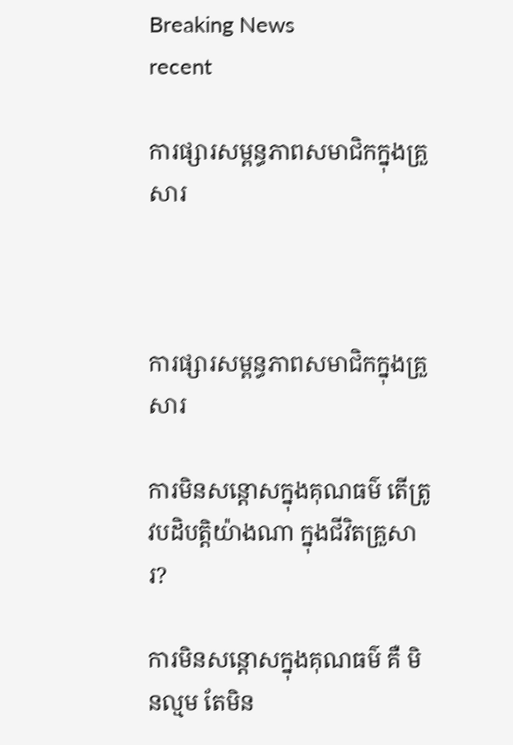Breaking News
recent

ការផ្សារសម្ពន្ធភាពសមាជិកក្នុងគ្រួសារ



ការផ្សារសម្ពន្ធភាពសមាជិកក្នុងគ្រួសារ

ការមិនសន្ដោសក្នុងគុណធម៌ តើត្រូវបដិបត្តិយ៉ាងណា ក្នុងជីវិតគ្រួសារ?

ការមិនសន្ដោសក្នុងគុណធម៌ គឺ មិនល្មម តែមិន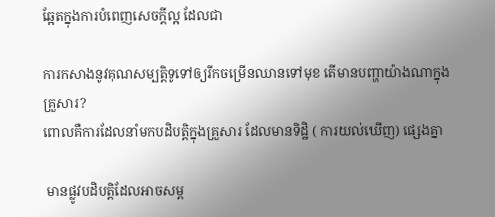ឆ្អែតក្នុងការបំពេញសេចក្ដីល្អ ដែលជា

ការកសាងនូវគុណសម្បត្តិទូទៅឲ្យរីកចម្រើនឈានទៅមុខ តើមានបញ្ហាយ៉ាងណាក្នុងគ្រួសារ?
ពោលគឺការដែលនាំមកបដិបត្តិក្នុងគ្រួសារ ដែលមានទិដ្ឋិ ( ការយល់ឃើញ) ផ្សេងគ្នា

 មានផ្លូវបដិបត្តិដែលអាចសម្ព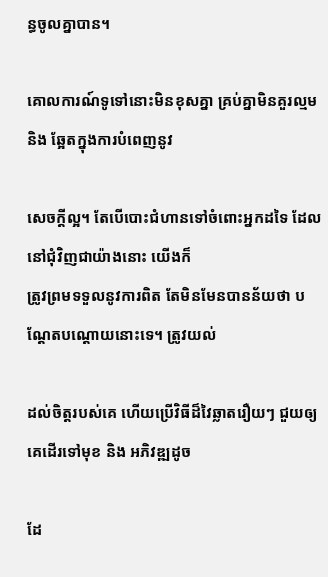ន្ធចូលគ្នាបាន។

គោលការណ៍ទូទៅនោះមិនខុសគ្នា គ្រប់គ្នាមិនគួរល្មម និង ឆ្អែតក្នុងការបំពេញនូវ

សេចក្ដីល្អ។ តែបើបោះជំហានទៅចំពោះអ្នកដទៃ ដែលនៅជុំវិញជាយ៉ាងនោះ យើងក៏
ត្រូវព្រមទទួលនូវការពិត តែមិនមែនបានន័យថា បណ្ដែតបណ្ដោយនោះទេ។ ត្រូវយល់

ដល់ចិត្តរបស់គេ ហើយប្រើវិធីដ៏វៃឆ្លាតរឿយៗ ជួយឲ្យគេដើរទៅមុខ និង អភិវឌ្ឍដូច

ដែ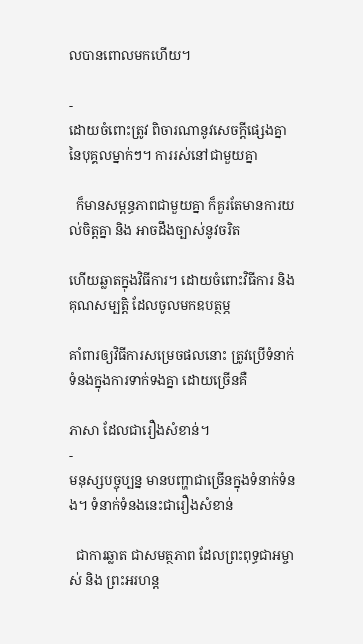លបានពោលមកហើយ។

-
ដោយចំពោះត្រូវ ពិចារណានូវសេចក្ដីផ្សេងគ្នានៃបុគ្គលម្នាក់ៗ។ ការរស់នៅជាមួយគ្នា

  ក៏មានសម្ពន្ធភាពជាមួយគ្នា ក៏គួរតែមានការយល់ចិត្តគ្នា និង អាចដឹងច្បាស់នូវចរិត

ហើយឆ្លាតក្នុងវិធីការ។ ដោយចំពោះវិធីការ និង គុណសម្បត្តិ ដែលចូលមកឧបត្ថម្ភ

គាំពារឲ្យវិធីការសម្រេចផលនោះ ត្រូវប្រើទំនាក់ទំនងក្នុងការទាក់ទងគ្នា ដោយច្រើនគឺ

ភាសា ដែលជារឿងសំខាន់។
-
មនុស្សបច្ចុប្បន្ន មានបញ្ហាជាច្រើនក្នុងទំនាក់ទំនង។ ទំនាក់ទំនងនេះជារឿងសំខាន់

  ជាការឆ្លាត ជាសមត្ថភាព ដែលព្រះពុទ្ធជាអម្ចាស់ និង ព្រះអរហន្ត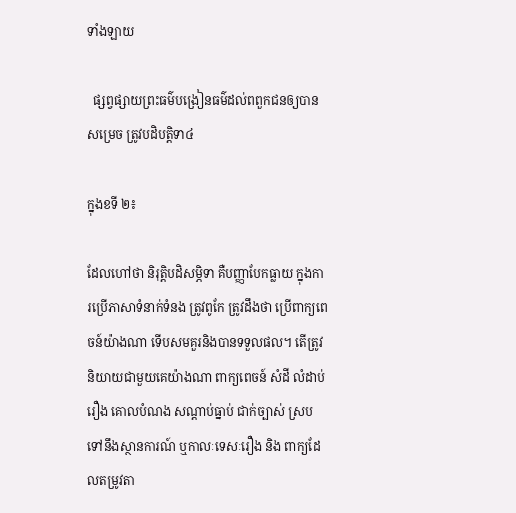ទាំងឡាយ

  ផ្សព្វផ្សាយព្រះធម៌បង្រៀនធម៌ដល់ពពួកជនឲ្យបានសម្រេច ត្រូវបដិបត្តិទា៤

ក្នុងខទី ២៖

ដែលហៅថា និរុត្តិបដិសម្ភិទា គឺបញ្ញាបែកធ្លាយ ក្នុងការប្រើភាសាទំនាក់ទំនង ត្រូវពូកែ ត្រូវដឹងថា ប្រើពាក្យពេចន៍យ៉ាងណា ទើបសមគួរនិងបានទទួលផល។ តើត្រូវនិយាយជាមួយគេយ៉ាងណា ពាក្យពេចន៍ សំដី លំដាប់រឿង គោលបំណង សណ្ដាប់ធ្នាប់ ជាក់ច្បាស់ ស្របទៅនឹងស្ថានការណ៍ ឬកាលៈទេសៈរឿង និង ពាក្យដែលតម្រូវតា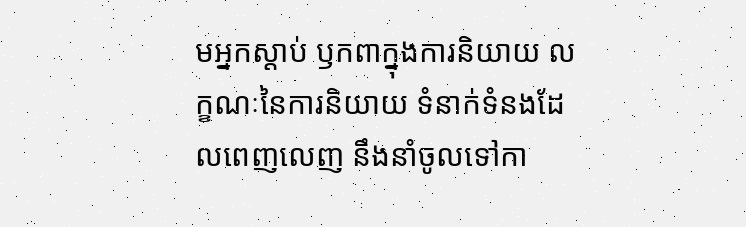មអ្នកស្ដាប់ ឫកពាក្នុងការនិយាយ លក្ខណៈនៃការនិយាយ ទំនាក់ទំនងដែលពេញលេញ នឹងនាំចូលទៅកា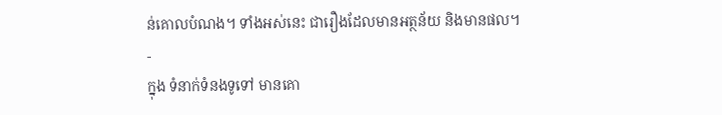ន់គោលបំណង។ ទាំងអស់នេះ ជារឿងដែលមានអត្ថន័យ និងមានផល។
-
ក្នុង ទំនាក់ទំនងទូទៅ មានគោ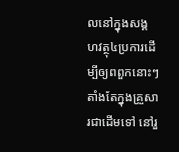លនៅក្នុងសង្គហវត្ថុ៤ប្រការដើម្បីឲ្យពពួកនោះៗ តាំងតែក្នុងគ្រួសារជាដើមទៅ នៅរួ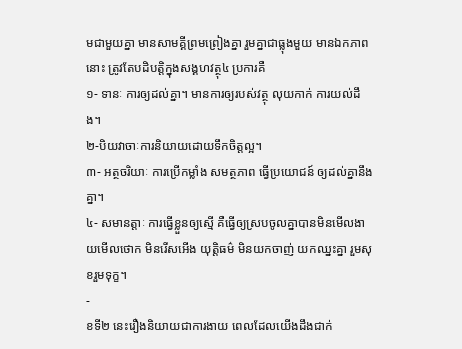មជាមួយគ្នា មានសាមគ្គីព្រមព្រៀងគ្នា រួមគ្នាជាធ្លុងមួយ មានឯកភាពនោះ ត្រូវតែបដិបត្តិក្នុងសង្គហវត្ថុ៤ ប្រការគឺ
១- ទានៈ ការឲ្យដល់គ្នា។ មានការឲ្យរបស់វត្ថុ លុយកាក់ ការយល់ដឹង។
២-បិយវាចាៈការនិយាយដោយទឹកចិត្តល្អ។
៣- អត្ថចរិយាៈ ការប្រើកម្លាំង សមត្ថភាព ធ្វើប្រយោជន៍ ឲ្យដល់គ្នានឹងគ្នា។
៤- សមានត្តាៈ ការធ្វើខ្លួនឲ្យស្មើ គឺធ្វើឲ្យស្របចូលគ្នាបានមិនមើលងាយមើលថោក មិនរើសអើង យុត្តិធម៌ មិនយកចាញ់ យកឈ្នះគ្នា រួមសុខរួមទុក្ខ។
-
ខទី២ នេះរឿងនិយាយជាការងាយ ពេលដែលយើងដឹងជាក់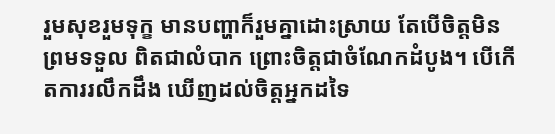រួមសុខរួមទុក្ខ មានបញ្ហាក៏រួមគ្នាដោះស្រាយ តែបើចិត្តមិនព្រមទទួល ពិតជាលំបាក ព្រោះចិត្តជាចំណែកដំបូង។ បើកើតការរលឹកដឹង ឃើញដល់ចិត្តអ្នកដទៃ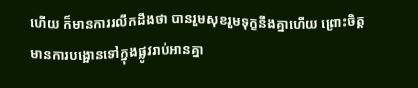ហើយ ក៏មានការរលឹកដឹងថា បានរួមសុខរួមទុក្ខនឹងគ្នាហើយ ព្រោះចិត្តមានការបង្អោនទៅក្នុងផ្លូវរាប់អានគ្នា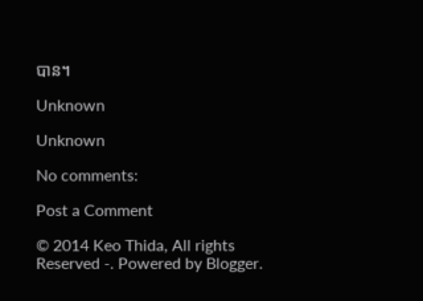បាន។

Unknown

Unknown

No comments:

Post a Comment

© 2014 Keo Thida, All rights Reserved -. Powered by Blogger.